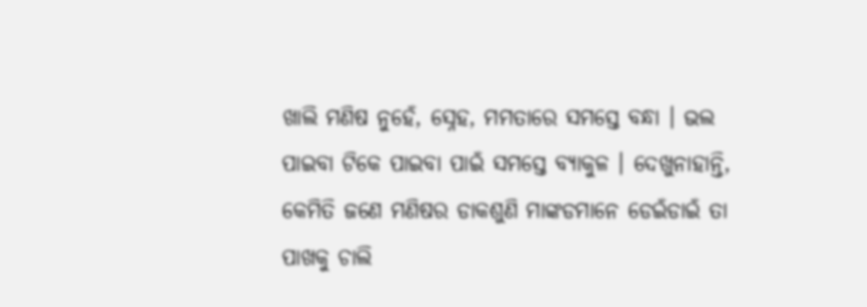ଖାଲି ମଣିଷ ନୁହେଁ, ସ୍ନେହ, ମମତାରେ ସମସ୍ତେ ବନ୍ଧା । ଭଲ ପାଇବା ଟିକେ ପାଇବା ପାଇଁ ସମସ୍ତେ ବ୍ୟାକୁଳ । ଦେଖୁନାହାନ୍ତି, କେମିତି ଜଣେ ମଣିଷର ଡାକଶୁଣି ମାଙ୍କଡମାନେ ଡେଇଁଡାଇଁ ତା ପାଖକୁ ଚାଲି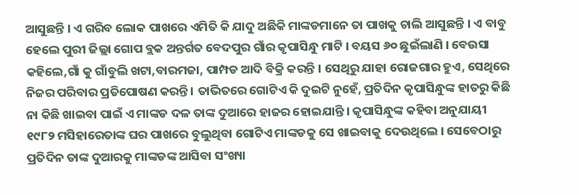ଆସୁଛନ୍ତି । ଏ ଗରିବ ଲୋକ ପାଖରେ ଏମିତି କି ଯାଦୁ ଅଛିକି ମାଙ୍କଡମାନେ ତା ପାଖକୁ ଚାଲି ଆସୁଛନ୍ତି । ଏ ବାବୁ ହେଲେ ପୁରୀ ଜିଲ୍ଲା ଗୋପ ବ୍ଲକ ଅନ୍ତର୍ଗତ ବେଦପୁର ଗାଁର କୃପାସିନ୍ଧୁ ମାଟି । ବୟସ ୬୦ ଛୁଇଁଲାଣି । ବେଉସା କହିଲେ,ଗାଁ କୁ ଗାଁବୁଲି ଖଟା,ବାରମଜା, ପାମ୍ପଡ ଆଦି ବିକ୍ରି କରନ୍ତି । ସେଥିରୁ ଯାହା ରୋଜଗାର ହୁଏ, ସେଥିରେ ନିଜର ପରିବାର ପ୍ରତିପୋଷଣ କରନ୍ତି । ତାଭିତରେ ଗୋଟିଏ କି ଦୁଇଟି ନୁହେଁ, ପ୍ରତିଦିନ କୃପାସିନ୍ଧୁଙ୍କ ହାତରୁ କିଛି ନା କିଛି ଖାଇବା ପାଇଁ ଏ ମାଙ୍କଡ ଦଳ ତାଙ୍କ ଦୁଆରେ ହାଜର ହୋଇଯାନ୍ତି । କୃପାସିନ୍ଧୁଙ୍କ କହିବା ଅନୁଯାୟୀ ୧୯୮୨ ମସିହାରେତାଙ୍କ ଘର ପାଖରେ ବୁଲୁଥିବା ଗୋଟିଏ ମାଙ୍କଡକୁ ସେ ଖାଇବାକୁ ଦେଉଥିଲେ । ସେବେଠାରୁ ପ୍ରତିଦିନ ତାଙ୍କ ଦୁଆରକୁ ମାଙ୍କଡଙ୍କ ଆସିବା ସଂଖ୍ୟା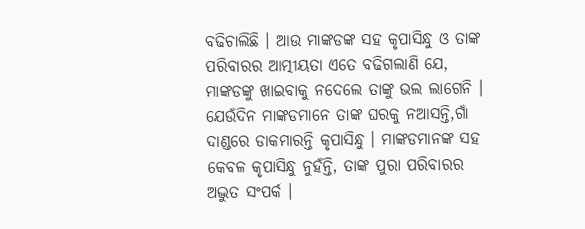ବଢିଚାଲିଛି । ଆଉ ମାଙ୍କଡଙ୍କ ସହ କୃପାସିନ୍ଧୁ ଓ ତାଙ୍କ ପରିବାରର ଆତ୍ମୀୟତା ଏତେ ବଢିଗଲାଣି ଯେ, ମାଙ୍କଡଙ୍କୁ ଖାଇବାକୁ ନଦେଲେ ତାଙ୍କୁ ଭଲ ଲାଗେନି । ଯେଉଁଦିନ ମାଙ୍କଡମାନେ ତାଙ୍କ ଘରକୁ ନଆସନ୍ତି,ଗାଁ ଦାଣ୍ଡରେ ଡାକମାରନ୍ତି କୃପାସିନ୍ଧୁ । ମାଙ୍କଡମାନଙ୍କ ସହ କେବଳ କୃପାସିନ୍ଧୁ ନୁହଁନ୍ତି, ତାଙ୍କ ପୁରା ପରିବାରର ଅଦ୍ଭୁତ ସଂପର୍କ ।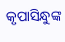କୃପାସିନ୍ଧୁଙ୍କ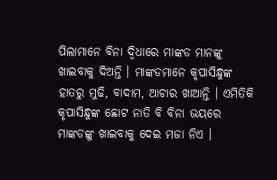ପିଲାମାନେ ବିନା ଦ୍ୱିଧାରେ ମାଙ୍କଡ ମାନଙ୍କୁ ଖାଇବାକୁ ଦିଅନ୍ତି । ମାଙ୍କଡମାନେ କୃପାସିନ୍ଧୁଙ୍କ ହାତରୁ ମୁଢି, ବାଦାମ, ଆଚାର ଖାଆନ୍ତି । ଏମିତିକି କୃପାସିନ୍ଧୁଙ୍କ ଛୋଟ ନାତି ବି ବିନା ଭୟରେ ମାଙ୍କଡଙ୍କୁ ଖାଇବାକୁ ଦେଇ ମଜା ନିଏ ।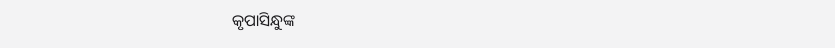କୃପାସିନ୍ଧୁଙ୍କ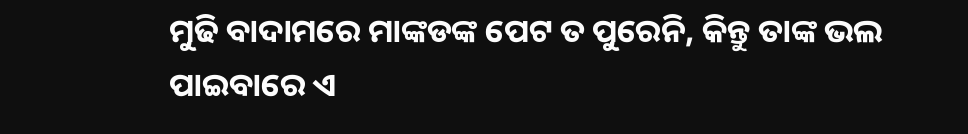ମୁଢି ବାଦାମରେ ମାଙ୍କଡଙ୍କ ପେଟ ତ ପୁରେନି, କିନ୍ତୁ ତାଙ୍କ ଭଲ ପାଇବାରେ ଏ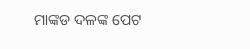ମାଙ୍କଡ ଦଳଙ୍କ ପେଟ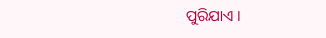ପୁରିଯାଏ ।